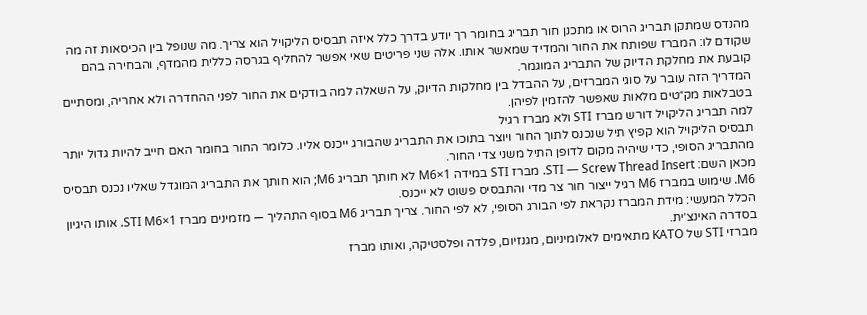מהנדס שמתקן תבריג הרוס או מתכנן חור תבריג בחומר רך יודע בדרך כלל איזה תבסיס הליקויל הוא צריך. מה שנופל בין הכיסאות זה מה שקודם לו: המברז שפותח את החור והמדיד שמאשר אותו. אלה שני פריטים שאי אפשר להחליף בגרסה כללית מהמדף, והבחירה בהם קובעת את מחלקת הדיוק של התבריג המוגמר.
המדריך הזה עובר על סוגי המברזים, על ההבדל בין מחלקות הדיוק, על השאלה למה בודקים את החור לפני ההחדרה ולא אחריה, ומסתיים בטבלאות מק״טים מלאות שאפשר להזמין לפיהן.
למה תבריג הליקויל דורש מברז STI ולא מברז רגיל
תבסיס הליקויל הוא קפיץ תיל שנכנס לתוך החור ויוצר בתוכו את התבריג שהבורג ייכנס אליו. כלומר החור בחומר האם חייב להיות גדול יותר מהתבריג הסופי, כדי שיהיה מקום לדופן התיל משני צדי החור.
מכאן השם: STI — Screw Thread Insert. מברז STI במידה M6×1 לא חותך תבריג M6; הוא חותך את התבריג המוגדל שאליו נכנס תבסיס M6. שימוש במברז M6 רגיל ייצור חור צר מדי והתבסיס פשוט לא ייכנס.
הכלל המעשי: מידת המברז נקראת לפי הבורג הסופי, לא לפי החור. צריך תבריג M6 בסוף התהליך — מזמינים מברז STI M6×1. אותו היגיון בסדרה האינצ׳ית.
מברזי STI של KATO מתאימים לאלומיניום, מגנזיום, פלדה ופלסטיקה, ואותו מברז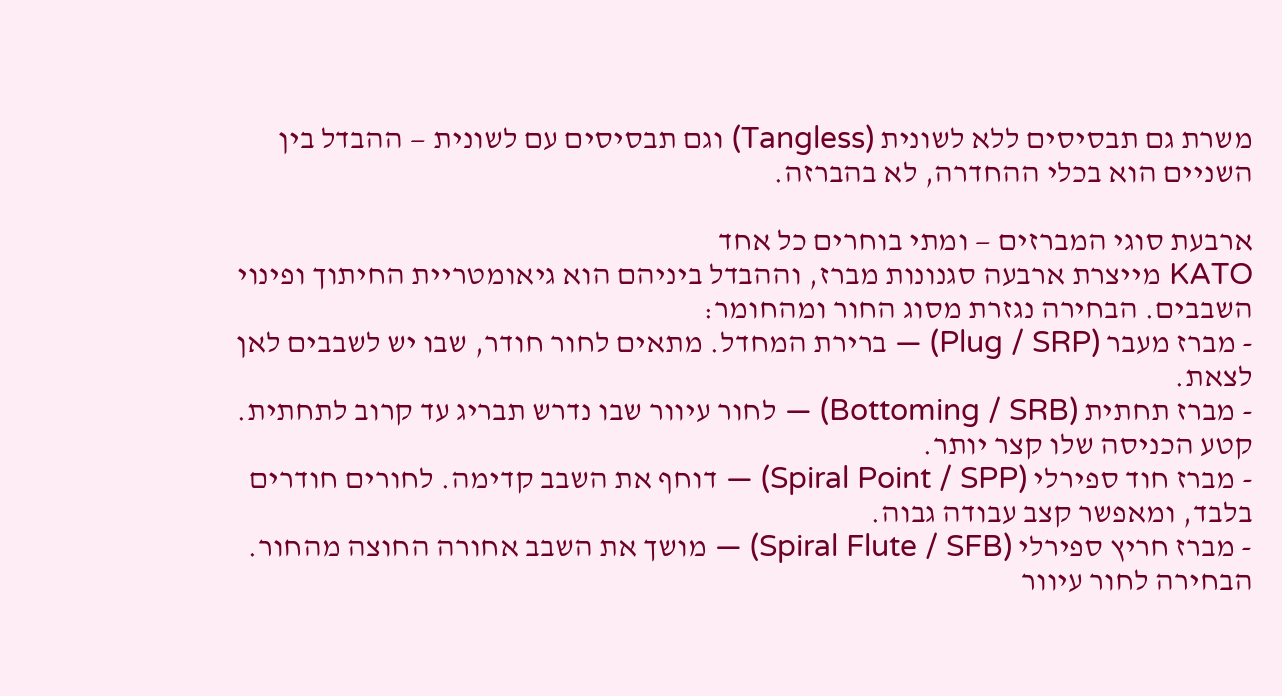משרת גם תבסיסים ללא לשונית (Tangless) וגם תבסיסים עם לשונית — ההבדל בין השניים הוא בכלי ההחדרה, לא בהברזה.

ארבעת סוגי המברזים — ומתי בוחרים כל אחד
KATO מייצרת ארבעה סגנונות מברז, וההבדל ביניהם הוא גיאומטריית החיתוך ופינוי השבבים. הבחירה נגזרת מסוג החור ומהחומר:
- מברז מעבר (Plug / SRP) — ברירת המחדל. מתאים לחור חודר, שבו יש לשבבים לאן לצאת.
- מברז תחתית (Bottoming / SRB) — לחור עיוור שבו נדרש תבריג עד קרוב לתחתית. קטע הכניסה שלו קצר יותר.
- מברז חוד ספירלי (Spiral Point / SPP) — דוחף את השבב קדימה. לחורים חודרים בלבד, ומאפשר קצב עבודה גבוה.
- מברז חריץ ספירלי (Spiral Flute / SFB) — מושך את השבב אחורה החוצה מהחור. הבחירה לחור עיוור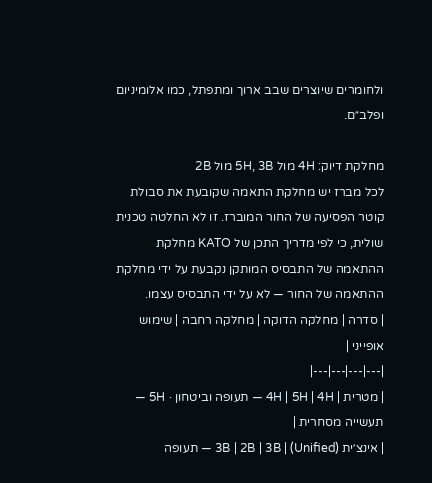ולחומרים שיוצרים שבב ארוך ומתפתל, כמו אלומיניום ופלב״ם.

מחלקת דיוק: 4H מול 5H, 3B מול 2B
לכל מברז יש מחלקת התאמה שקובעת את סבולת קוטר הפסיעה של החור המוברז. זו לא החלטה טכנית שולית, כי לפי מדריך התכן של KATO מחלקת ההתאמה של התבסיס המותקן נקבעת על ידי מחלקת ההתאמה של החור — לא על ידי התבסיס עצמו.
| סדרה | מחלקה הדוקה | מחלקה רחבה | שימוש אופייני |
|---|---|---|---|
| מטרית | 4H | 5H | 4H — תעופה וביטחון · 5H — תעשייה מסחרית |
| אינצ׳ית (Unified) | 3B | 2B | 3B — תעופה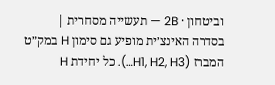וביטחון · 2B — תעשייה מסחרית |
בסדרה האינצ׳ית מופיע גם סימון H במק״ט המברז (H1, H2, H3…). כל יחידת H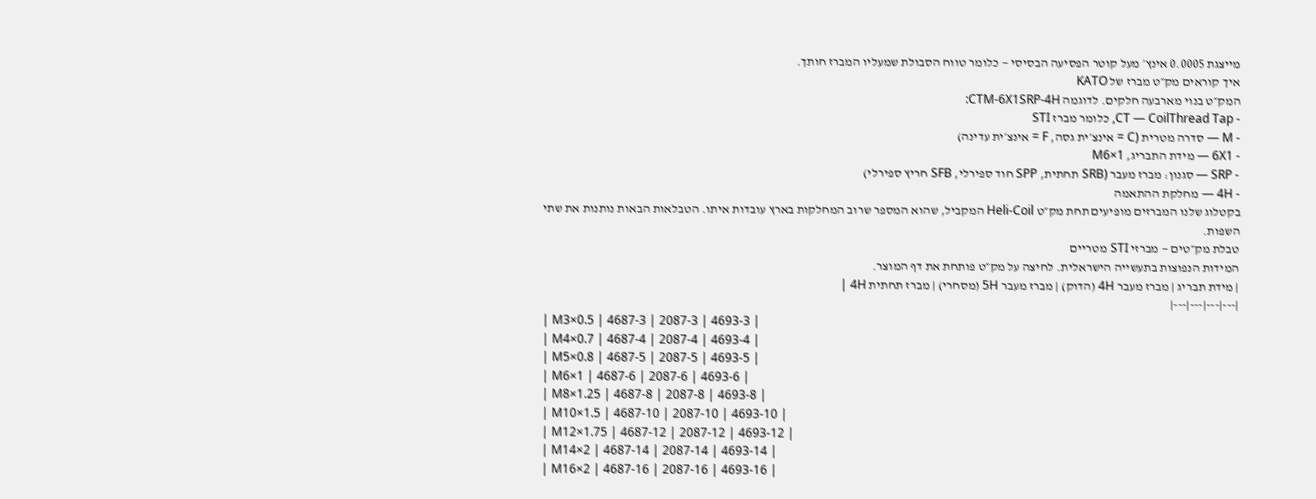מייצגת 0.0005 אינץ׳ מעל קוטר הפסיעה הבסיסי — כלומר טווח הסבולת שמעליו המברז חותך.
איך קוראים מק״ט מברז של KATO
המק״ט בנוי מארבעה חלקים. לדוגמה CTM-6X1SRP-4H:
- CT — CoilThread Tap, כלומר מברז STI
- M — סדרה מטרית (C = אינצ׳ית גסה, F = אינצ׳ית עדינה)
- 6X1 — מידת התבריג, M6×1
- SRP — סגנון: מברז מעבר (SRB תחתית, SPP חוד ספירלי, SFB חריץ ספירלי)
- 4H — מחלקת ההתאמה
בקטלוג שלנו המברזים מופיעים תחת מק״ט Heli-Coil המקביל, שהוא המספר שרוב המחלקות בארץ עובדות איתו. הטבלאות הבאות נותנות את שתי השפות.
טבלת מק״טים — מברזי STI מטריים
המידות הנפוצות בתעשייה הישראלית. לחיצה על מק״ט פותחת את דף המוצר.
| מידת תבריג | מברז מעבר 4H (הדוק) | מברז מעבר 5H (מסחרי) | מברז תחתית 4H |
|---|---|---|---|
| M3×0.5 | 4687-3 | 2087-3 | 4693-3 |
| M4×0.7 | 4687-4 | 2087-4 | 4693-4 |
| M5×0.8 | 4687-5 | 2087-5 | 4693-5 |
| M6×1 | 4687-6 | 2087-6 | 4693-6 |
| M8×1.25 | 4687-8 | 2087-8 | 4693-8 |
| M10×1.5 | 4687-10 | 2087-10 | 4693-10 |
| M12×1.75 | 4687-12 | 2087-12 | 4693-12 |
| M14×2 | 4687-14 | 2087-14 | 4693-14 |
| M16×2 | 4687-16 | 2087-16 | 4693-16 |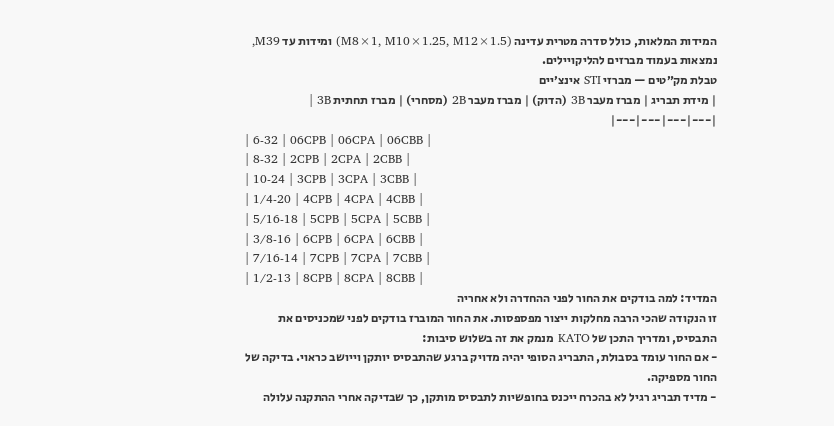המידות המלאות, כולל סדרה מטרית עדינה (M8×1, M10×1.25, M12×1.5) ומידות עד M39, נמצאות בעמוד מברזים להליקויילים.
טבלת מק״טים — מברזי STI אינצ׳יים
| מידת תבריג | מברז מעבר 3B (הדוק) | מברז מעבר 2B (מסחרי) | מברז תחתית 3B |
|---|---|---|---|
| 6-32 | 06CPB | 06CPA | 06CBB |
| 8-32 | 2CPB | 2CPA | 2CBB |
| 10-24 | 3CPB | 3CPA | 3CBB |
| 1/4-20 | 4CPB | 4CPA | 4CBB |
| 5/16-18 | 5CPB | 5CPA | 5CBB |
| 3/8-16 | 6CPB | 6CPA | 6CBB |
| 7/16-14 | 7CPB | 7CPA | 7CBB |
| 1/2-13 | 8CPB | 8CPA | 8CBB |
המדיד: למה בודקים את החור לפני ההחדרה ולא אחריה
זו הנקודה שהכי הרבה מחלקות ייצור מפספסות. את החור המוברז בודקים לפני שמכניסים את התבסיס, ומדריך התכן של KATO מנמק את זה בשלוש סיבות:
- אם החור עומד בסבולת, התבריג הסופי יהיה מדויק ברגע שהתבסיס יותקן וייושב כראוי. בדיקה של החור מספיקה.
- מדיד תבריג רגיל לא בהכרח ייכנס בחופשיות לתבסיס מותקן, כך שבדיקה אחרי ההתקנה עלולה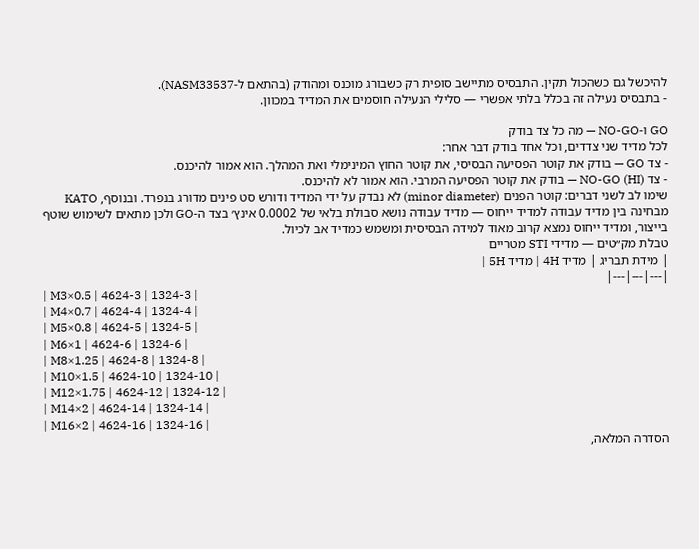להיכשל גם כשהכול תקין. התבסיס מתיישב סופית רק כשבורג מוכנס ומהודק (בהתאם ל-NASM33537).
- בתבסיס נעילה זה בכלל בלתי אפשרי — סלילי הנעילה חוסמים את המדיד במכוון.

GO ו-NO-GO — מה כל צד בודק
לכל מדיד שני צדדים, וכל אחד בודק דבר אחר:
- צד GO — בודק את קוטר הפסיעה הבסיסי, את קוטר החוץ המינימלי ואת המהלך. הוא אמור להיכנס.
- צד NO-GO (HI) — בודק את קוטר הפסיעה המרבי. הוא אמור לא להיכנס.
שימו לב לשני דברים: קוטר הפנים (minor diameter) לא נבדק על ידי המדיד ודורש סט פינים מדורג בנפרד. ובנוסף, KATO מבחינה בין מדיד עבודה למדיד ייחוס — מדיד עבודה נושא סבולת בלאי של 0.0002 אינץ׳ בצד ה-GO ולכן מתאים לשימוש שוטף בייצור, ומדיד ייחוס נמצא קרוב מאוד למידה הבסיסית ומשמש כמדיד אב לכיול.
טבלת מק״טים — מדידי STI מטריים
| מידת תבריג | מדיד 4H | מדיד 5H |
|---|---|---|
| M3×0.5 | 4624-3 | 1324-3 |
| M4×0.7 | 4624-4 | 1324-4 |
| M5×0.8 | 4624-5 | 1324-5 |
| M6×1 | 4624-6 | 1324-6 |
| M8×1.25 | 4624-8 | 1324-8 |
| M10×1.5 | 4624-10 | 1324-10 |
| M12×1.75 | 4624-12 | 1324-12 |
| M14×2 | 4624-14 | 1324-14 |
| M16×2 | 4624-16 | 1324-16 |
הסדרה המלאה,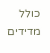כולל מדידים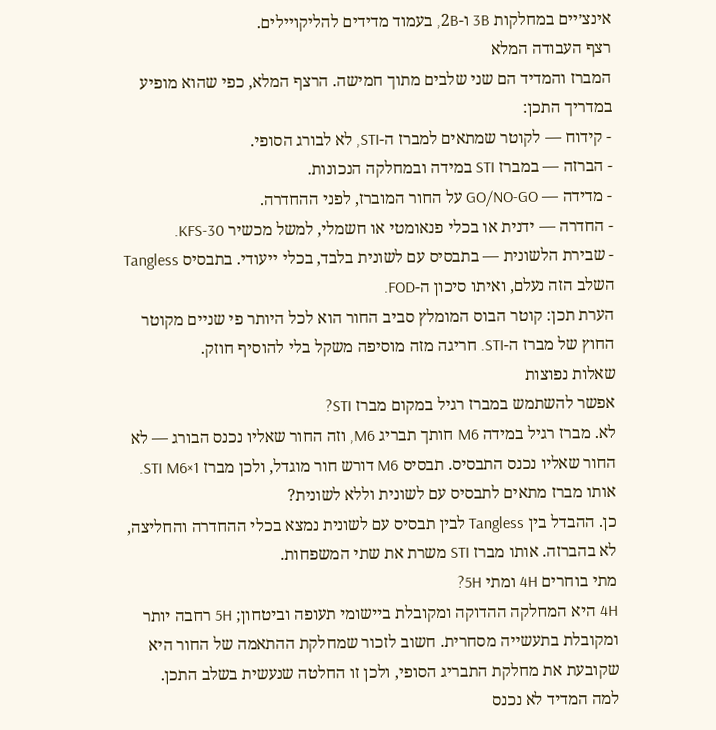אינצ׳יים במחלקות 3B ו-2B, בעמוד מדידים להליקויילים.
רצף העבודה המלא
המברז והמדיד הם שני שלבים מתוך חמישה. הרצף המלא, כפי שהוא מופיע במדריך התכן:
- קידוח — לקוטר שמתאים למברז ה-STI, לא לבורג הסופי.
- הברזה — במברז STI במידה ובמחלקה הנכונות.
- מדידה — GO/NO-GO על החור המוברז, לפני ההחדרה.
- החדרה — ידנית או בכלי פנאומטי או חשמלי, למשל מכשיר KFS-30.
- שבירת הלשונית — בתבסיס עם לשונית בלבד, בכלי ייעודי. בתבסיס Tangless השלב הזה נעלם, ואיתו סיכון ה-FOD.
הערת תכן: קוטר הבוס המומלץ סביב החור הוא לכל היותר פי שניים מקוטר החוץ של מברז ה-STI. חריגה מזה מוסיפה משקל בלי להוסיף חוזק.
שאלות נפוצות
אפשר להשתמש במברז רגיל במקום מברז STI?
לא. מברז רגיל במידה M6 חותך תבריג M6, וזה החור שאליו נכנס הבורג — לא החור שאליו נכנס התבסיס. תבסיס M6 דורש חור מוגדל, ולכן מברז STI M6×1.
אותו מברז מתאים לתבסיס עם לשונית וללא לשונית?
כן. ההבדל בין Tangless לבין תבסיס עם לשונית נמצא בכלי ההחדרה והחליצה, לא בהברזה. אותו מברז STI משרת את שתי המשפחות.
מתי בוחרים 4H ומתי 5H?
4H היא המחלקה ההדוקה ומקובלת ביישומי תעופה וביטחון; 5H רחבה יותר ומקובלת בתעשייה מסחרית. חשוב לזכור שמחלקת ההתאמה של החור היא שקובעת את מחלקת התבריג הסופי, ולכן זו החלטה שנעשית בשלב התכן.
למה המדיד לא נכנס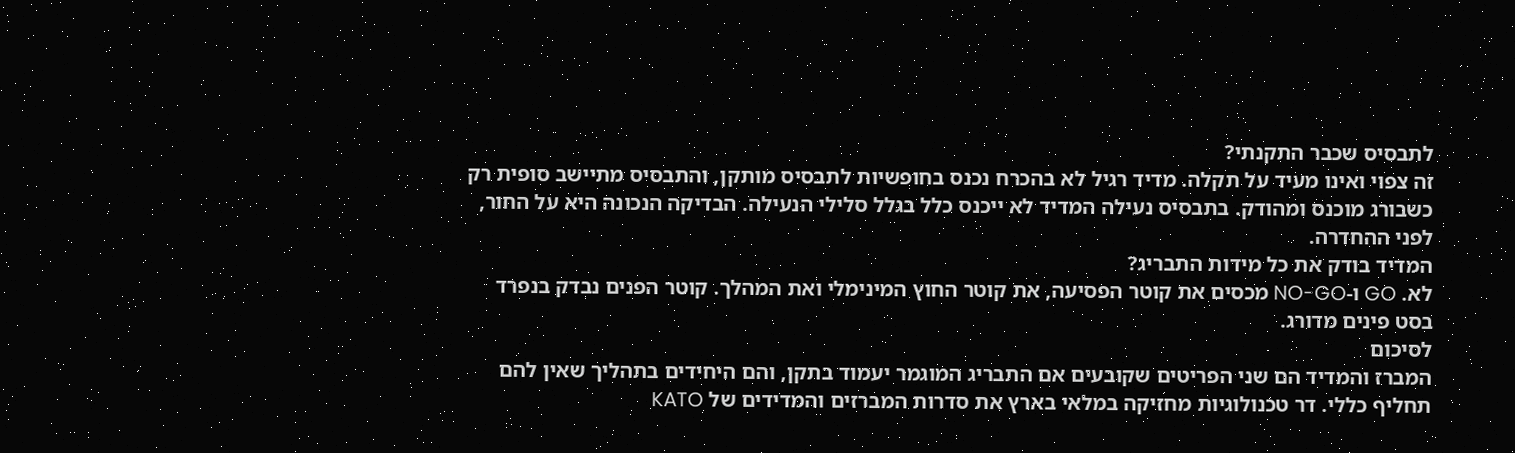לתבסיס שכבר התקנתי?
זה צפוי ואינו מעיד על תקלה. מדיד רגיל לא בהכרח נכנס בחופשיות לתבסיס מותקן, והתבסיס מתיישב סופית רק כשבורג מוכנס ומהודק. בתבסיס נעילה המדיד לא ייכנס כלל בגלל סלילי הנעילה. הבדיקה הנכונה היא על החור, לפני ההחדרה.
המדיד בודק את כל מידות התבריג?
לא. GO ו-NO-GO מכסים את קוטר הפסיעה, את קוטר החוץ המינימלי ואת המהלך. קוטר הפנים נבדק בנפרד בסט פינים מדורג.
לסיכום
המברז והמדיד הם שני הפריטים שקובעים אם התבריג המוגמר יעמוד בתקן, והם היחידים בתהליך שאין להם תחליף כללי. דר טכנולוגיות מחזיקה במלאי בארץ את סדרות המברזים והמדידים של KATO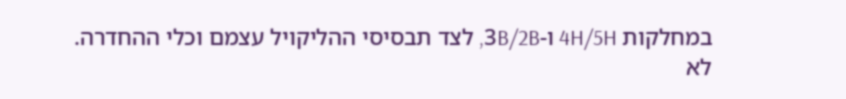במחלקות 4H/5H ו-3B/2B, לצד תבסיסי ההליקויל עצמם וכלי ההחדרה.
לא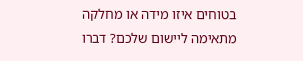בטוחים איזו מידה או מחלקה מתאימה ליישום שלכם? דברו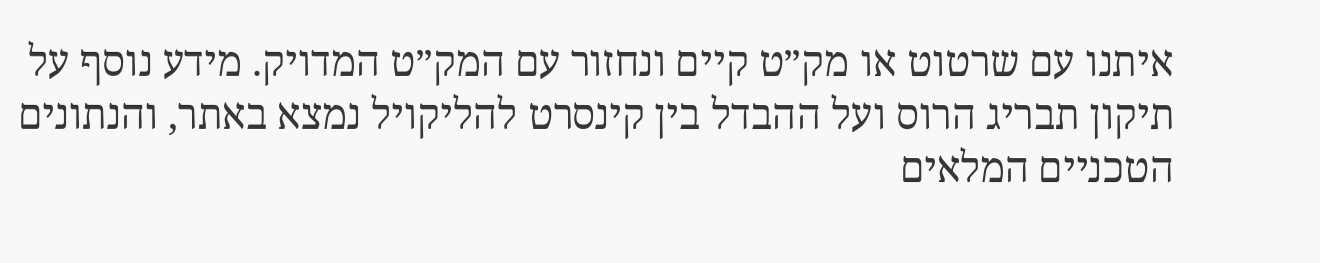איתנו עם שרטוט או מק״ט קיים ונחזור עם המק״ט המדויק. מידע נוסף על תיקון תבריג הרוס ועל ההבדל בין קינסרט להליקויל נמצא באתר, והנתונים הטכניים המלאים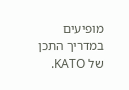מופיעים במדריך התכן של KATO.